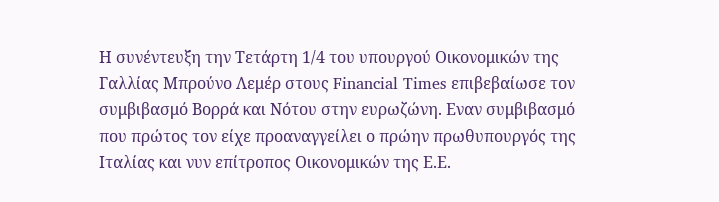Η συνέντευξη την Τετάρτη 1/4 του υπουργού Οικονομικών της Γαλλίας Μπρούνο Λεμέρ στους Financial Times επιβεβαίωσε τον συμβιβασμό Βορρά και Νότου στην ευρωζώνη. Εναν συμβιβασμό που πρώτος τον είχε προαναγγείλει ο πρώην πρωθυπουργός της Ιταλίας και νυν επίτροπος Οικονομικών της Ε.Ε.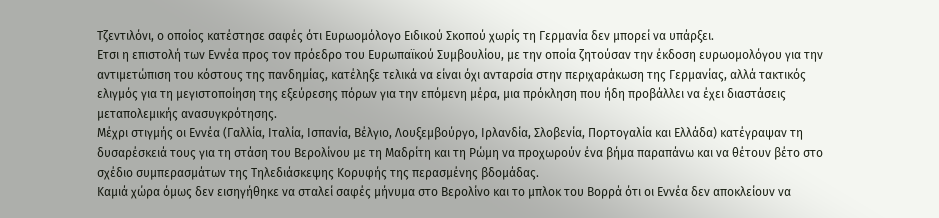Τζεντιλόνι, ο οποίος κατέστησε σαφές ότι Ευρωομόλογο Ειδικού Σκοπού χωρίς τη Γερμανία δεν μπορεί να υπάρξει.
Ετσι η επιστολή των Εννέα προς τον πρόεδρο του Ευρωπαϊκού Συμβουλίου, με την οποία ζητούσαν την έκδοση ευρωομολόγου για την αντιμετώπιση του κόστους της πανδημίας, κατέληξε τελικά να είναι όχι ανταρσία στην περιχαράκωση της Γερμανίας, αλλά τακτικός ελιγμός για τη μεγιστοποίηση της εξεύρεσης πόρων για την επόμενη μέρα, μια πρόκληση που ήδη προβάλλει να έχει διαστάσεις μεταπολεμικής ανασυγκρότησης.
Μέχρι στιγμής οι Εννέα (Γαλλία, Ιταλία, Ισπανία, Βέλγιο, Λουξεμβούργο, Ιρλανδία, Σλοβενία, Πορτογαλία και Ελλάδα) κατέγραψαν τη δυσαρέσκειά τους για τη στάση του Βερολίνου με τη Μαδρίτη και τη Ρώμη να προχωρούν ένα βήμα παραπάνω και να θέτουν βέτο στο σχέδιο συμπερασμάτων της Τηλεδιάσκεψης Κορυφής της περασμένης βδομάδας.
Καμιά χώρα όμως δεν εισηγήθηκε να σταλεί σαφές μήνυμα στο Βερολίνο και το μπλοκ του Βορρά ότι οι Εννέα δεν αποκλείουν να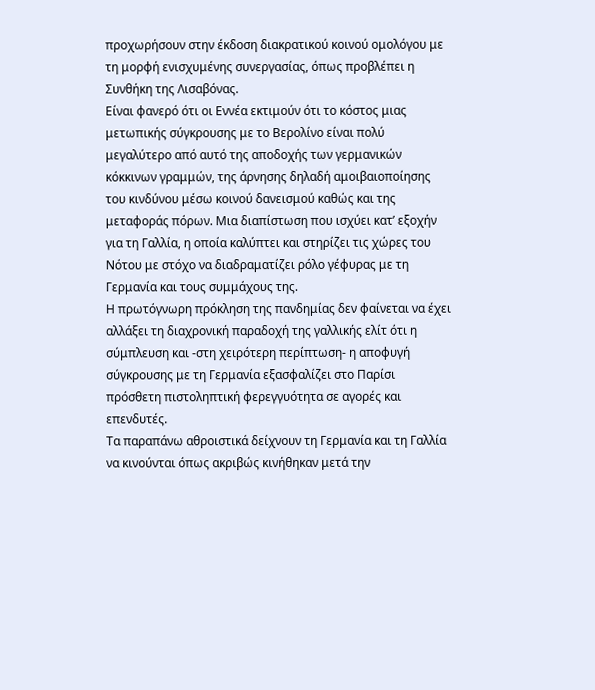προχωρήσουν στην έκδοση διακρατικού κοινού ομολόγου με τη μορφή ενισχυμένης συνεργασίας, όπως προβλέπει η Συνθήκη της Λισαβόνας.
Είναι φανερό ότι οι Εννέα εκτιμούν ότι το κόστος μιας μετωπικής σύγκρουσης με το Βερολίνο είναι πολύ μεγαλύτερο από αυτό της αποδοχής των γερμανικών κόκκινων γραμμών, της άρνησης δηλαδή αμοιβαιοποίησης του κινδύνου μέσω κοινού δανεισμού καθώς και της μεταφοράς πόρων. Μια διαπίστωση που ισχύει κατ’ εξοχήν για τη Γαλλία, η οποία καλύπτει και στηρίζει τις χώρες του Νότου με στόχο να διαδραματίζει ρόλο γέφυρας με τη Γερμανία και τους συμμάχους της.
Η πρωτόγνωρη πρόκληση της πανδημίας δεν φαίνεται να έχει αλλάξει τη διαχρονική παραδοχή της γαλλικής ελίτ ότι η σύμπλευση και -στη χειρότερη περίπτωση- η αποφυγή σύγκρουσης με τη Γερμανία εξασφαλίζει στο Παρίσι πρόσθετη πιστοληπτική φερεγγυότητα σε αγορές και επενδυτές.
Τα παραπάνω αθροιστικά δείχνουν τη Γερμανία και τη Γαλλία να κινούνται όπως ακριβώς κινήθηκαν μετά την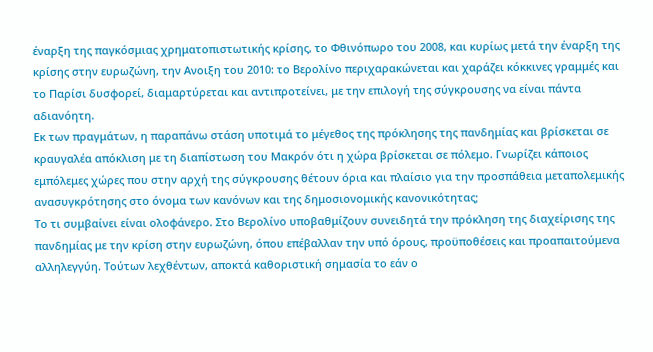έναρξη της παγκόσμιας χρηματοπιστωτικής κρίσης, το Φθινόπωρο του 2008, και κυρίως μετά την έναρξη της κρίσης στην ευρωζώνη, την Ανοιξη του 2010: το Βερολίνο περιχαρακώνεται και χαράζει κόκκινες γραμμές και το Παρίσι δυσφορεί, διαμαρτύρεται και αντιπροτείνει, με την επιλογή της σύγκρουσης να είναι πάντα αδιανόητη.
Εκ των πραγμάτων, η παραπάνω στάση υποτιμά το μέγεθος της πρόκλησης της πανδημίας και βρίσκεται σε κραυγαλέα απόκλιση με τη διαπίστωση του Μακρόν ότι η χώρα βρίσκεται σε πόλεμο. Γνωρίζει κάποιος εμπόλεμες χώρες που στην αρχή της σύγκρουσης θέτουν όρια και πλαίσιο για την προσπάθεια μεταπολεμικής ανασυγκρότησης στο όνομα των κανόνων και της δημοσιονομικής κανονικότητας;
Το τι συμβαίνει είναι ολοφάνερο. Στο Βερολίνο υποβαθμίζουν συνειδητά την πρόκληση της διαχείρισης της πανδημίας με την κρίση στην ευρωζώνη, όπου επέβαλλαν την υπό όρους, προϋποθέσεις και προαπαιτούμενα αλληλεγγύη. Τούτων λεχθέντων, αποκτά καθοριστική σημασία το εάν ο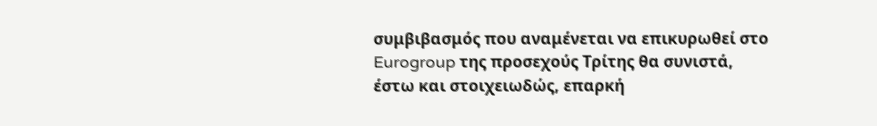συμβιβασμός που αναμένεται να επικυρωθεί στο Eurogroup της προσεχούς Τρίτης θα συνιστά, έστω και στοιχειωδώς, επαρκή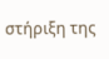στήριξη της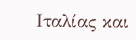Ιταλίας και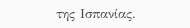της Ισπανίας.